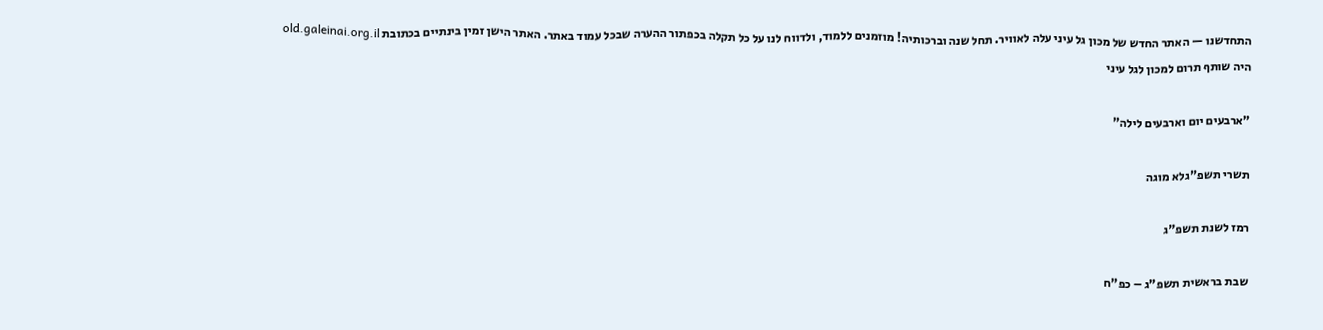התחדשנו — האתר החדש של מכון גל עיני עלה לאוויר. תחל שנה וברכותיה! מוזמנים ללמוד, ולדווח לנו על כל תקלה בכפתור ההערה שבכל עמוד באתר. האתר הישן זמין בינתיים בכתובת old.galeinai.org.il
היה שותף תרום למכון לגל עיני

"ארבעים יום וארבעים לילה"

תשרי תשפ"גלא מוגה

רמז לשנת תשפ"ג

שבת בראשית תשפ"ג – כפ"ח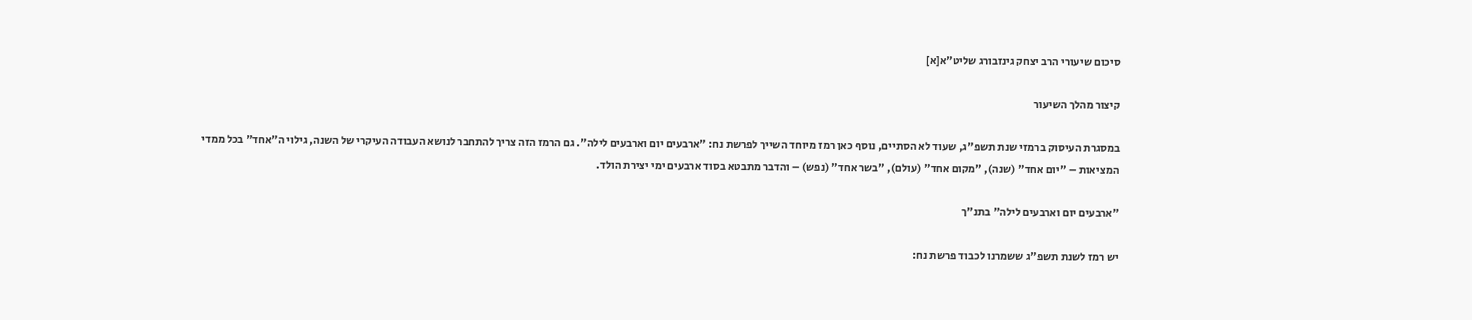סיכום שיעורי הרב יצחק גינזבורג שליט"א[א]

קיצור מהלך השיעור

במסגרת העיסוק ברמזי שנת תשפ"ג, שעוד לא הסתיים, נוסף כאן רמז מיוחד השייך לפרשת נח: "ארבעים יום וארבעים לילה". גם הרמז הזה צריך להתחבר לנושא העבודה העיקרי של השנה, גילוי ה"אחד" בכל ממדי המציאות – "יום אחד" (שנה), "מקום אחד" (עולם), "בשר אחד" (נפש) – והדבר מתבטא בסוד ארבעים ימי יצירת הולד.

"ארבעים יום וארבעים לילה" בתנ"ך

יש רמז לשנת תשפ"ג ששמרנו לכבוד פרשת נח: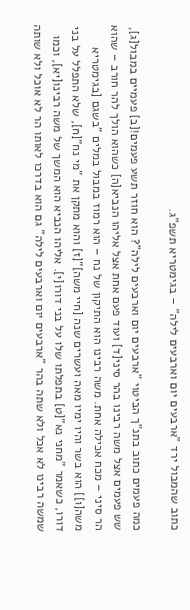כתוב שהמבול ירד "ארבעים יום וארבעים לילה" – בגימטריא תשפ"ג.

כמה פעמים כתוב בתנ"ך הביטוי "ארבעים יום וארבעים לילה"? הוא חוזר תשע פעמים![ב] פעמיים במבול[ג], שש פעמים אצל משה רבינו בהר סיני[ד] ועוד פעם אחת אצל אליהו הנביא[ה] כשהוא הולך להר חורב – שהוא הר סיני – מכח אכילה אחת. משה רבינו הוא התיקון של נח – הוא רמוז במבול במלים "בשגם [בגימטריא משה[ו]] הוא בשר והיו ימיו מאה ועשרים שנה [חיי משה]"[ז] והוא מתקן את "מי נח"[ח], שלא התפלל על בני דורו, כשאמר "מחני נא"[ט] בתפלתו שלו על בני דורו[י]. אליהו הנביא הוא המשך של משה רבינו[יא], וכמו שמשה רבינו לא אכל ולא שתה בהר "ארבעים יום וארבעים לילה" גם הוא בדרכו לאותו הר לא אוכל ולא שותה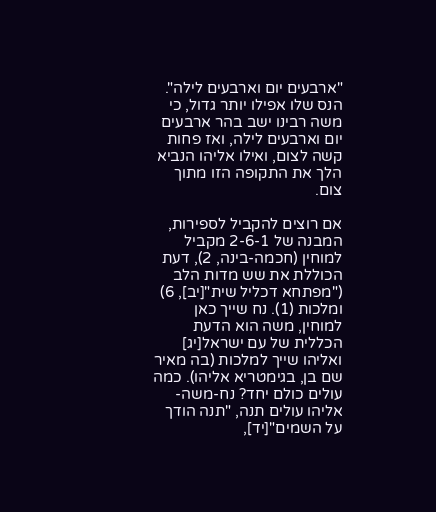"ארבעים יום וארבעים לילה". הנס שלו אפילו יותר גדול, כי משה רבינו ישב בהר ארבעים יום וארבעים לילה, ואז פחות קשה לצום, ואילו אליהו הנביא הלך את התקופה הזו מתוך צום.

אם רוצים להקביל לספירות, המבנה של 2-6-1 מקביל למוחין (חכמה-בינה, 2), דעת הכוללת את שש מדות הלב ("מפתחא דכליל שית"[יב], 6) ומלכות (1). נח שייך כאן למוחין, משה הוא הדעת הכללית של עם ישראל[יג] ואליהו שייך למלכות (בה מאיר שם בן, בגימטריא אליהו). כמה עולים כולם יחד? נח-משה-אליהו עולים תנה, "תנה הודך על השמים"[יד],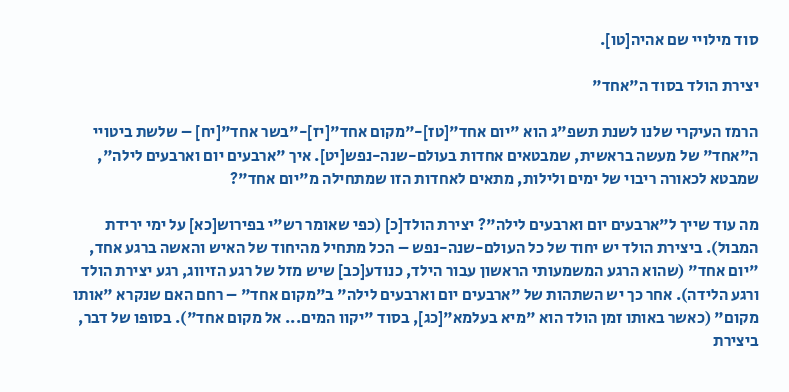סוד מילויי שם אהיה[טו].

יצירת הולד בסוד ה"אחד"

הרמז העיקרי שלנו לשנת תשפ"ג הוא "יום אחד"[טז]-"מקום אחד"[יז]-"בשר אחד"[יח] – שלשת ביטויי ה"אחד" של מעשה בראשית, שמבטאים אחדות בעולם-שנה-נפש[יט]. איך "ארבעים יום וארבעים לילה", שמבטא לכאורה ריבוי של ימים ולילות, מתאים לאחדות הזו שמתחילה מ"יום אחד"?

מה עוד שייך ל"ארבעים יום וארבעים לילה"? יצירת הולד[כ] (כפי שאומר רש"י בפירוש[כא] על ימי ירידת המבול). ביצירת הולד יש יחוד של כל העולם-שנה-נפש – הכל מתחיל מהיחוד של האיש והאשה ברגע אחד, "יום אחד" (שהוא הרגע המשמעותי הראשון עבור הילד, כנודע[כב] שיש מזל של רגע הזיווג, רגע יצירת הולד ורגע הלידה). אחר כך יש השתהות של "ארבעים יום וארבעים לילה" ב"מקום אחד" – רחם האם שנקרא "אותו מקום" (כאשר באותו זמן הולד הוא "מיא בעלמא"[כג], בסוד "יקוו המים... אל מקום אחד"). בסופו של דבר, ביצירת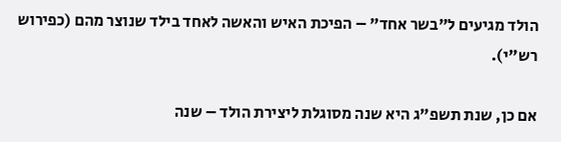הולד מגיעים ל"בשר אחד" – הפיכת האיש והאשה לאחד בילד שנוצר מהם (כפירוש רש"י).

אם כן, שנת תשפ"ג היא שנה מסוגלת ליצירת הולד – שנה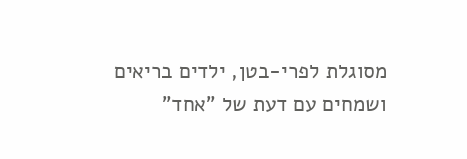מסוגלת לפרי-בטן, ילדים בריאים ושמחים עם דעת של "אחד"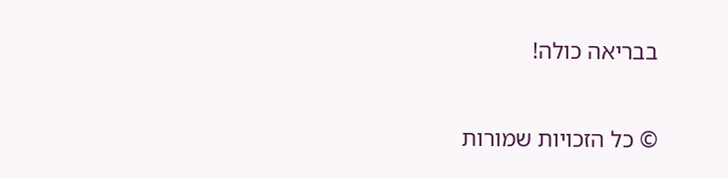בבריאה כולה!

© כל הזכויות שמורות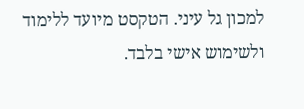למכון גל עיני. הטקסט מיועד ללימוד ולשימוש אישי בלבד.